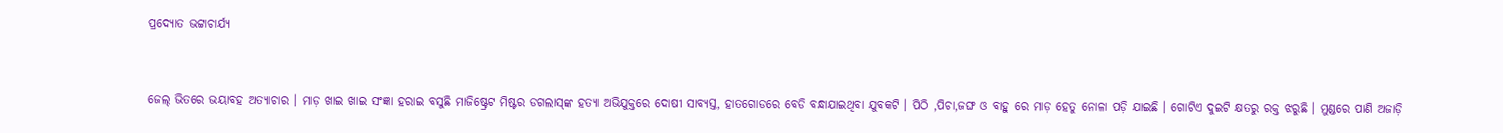ପ୍ରଦ୍ୟୋତ ଭଟ୍ଟାଚାର୍ଯ୍ୟ


ଜେଲ୍ ଭିତରେ ଭୟାବହ ଅତ୍ୟାଚାର । ମାଡ଼ ଖାଇ ଖାଇ ସଂଜ୍ଞା ହରାଇ ବସୁଛି ମାଜିଷ୍ଟ୍ରେଟ ମିଷ୍ଟର ଡଗଲାସ୍‌ଙ୍କ ହତ୍ୟା ଅଭିଯୁକ୍ତରେ ଦୋଷୀ ସାବ୍ୟସ୍ତ, ହାତଗୋଡରେ ବେଡି ବନ୍ଧାଯାଇଥିବା ଯୁବକଟି । ପିଠି ,ପିଚା,ଜଙ୍ଘ ଓ ବାହୁ ରେ ମାଡ଼ ହେତୁ ନୋଳା ପଡ଼ି ଯାଇଛି । ଗୋଟିଏ ଦୁଇଟି କ୍ଷତରୁ ରକ୍ତ ଝରୁଛି । ମୁଣ୍ଡରେ ପାଣି ଅଜାଡ଼ି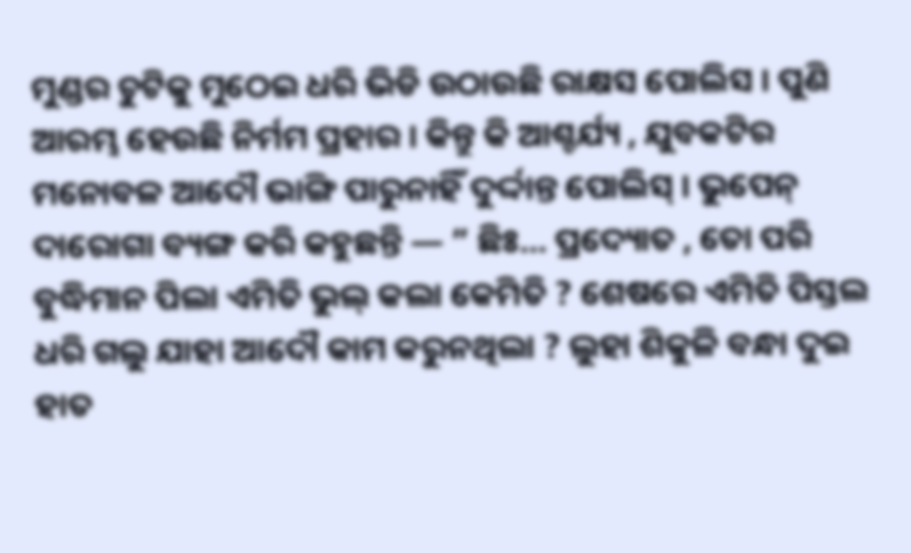ମୁଣ୍ଡର ଚୁଟିକୁ ମୁଠେଇ ଧରି ଭିଡି ଉଠାଉଛି ରାକ୍ଷସ ପୋଲିସ । ପୁଣି ଆରମ୍ଭ ହେଉଛି ନିର୍ମମ ପ୍ରହାର । କିନ୍ତୁ କି ଆଶ୍ଚର୍ଯ୍ୟ , ଯୁବକଟିର ମନୋବଳ ଆଦୌ ଭାଙ୍ଗି ପାରୁନାହିଁ ଦୁର୍ଦ୍ଦାନ୍ତ ପୋଲିସ୍ । ଭୁପେନ୍ ଦାରୋଗା ବ୍ୟଙ୍ଗ କରି କହୁଛନ୍ତି — ” ଛିଃ… ପ୍ରଦ୍ୟୋତ , ତୋ ପରି ବୁଦ୍ଧିମାନ ପିଲା ଏମିତି ଭୁଲ୍ କଲା କେମିତି ? ଶେଷରେ ଏମିତି ପିସ୍ତଲ ଧରି ଗଲୁ ଯାହା ଆଦୌ କାମ କରୁନଥିଲା ? ଲୁହା ଶିକୁଳି ବନ୍ଧା ଦୁଇ ହାତ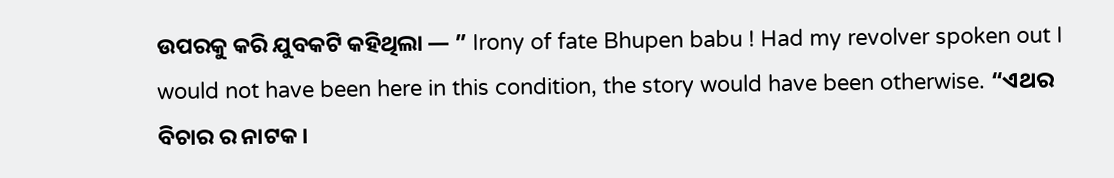ଉପରକୁ କରି ଯୁବକଟି କହିଥିଲା — ” Irony of fate Bhupen babu ! Had my revolver spoken out I would not have been here in this condition, the story would have been otherwise. “ଏଥର ବିଚାର ର ନାଟକ ।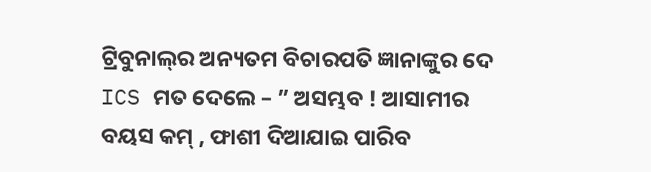ଟ୍ରିବୁନାଲ୍‌ର ଅନ୍ୟତମ ବିଚାରପତି ଜ୍ଞାନାଙ୍କୁର ଦେ ICS ମତ ଦେଲେ – ” ଅସମ୍ଭବ ! ଆସାମୀର ବୟସ କମ୍ , ଫାଶୀ ଦିଆଯାଇ ପାରିବ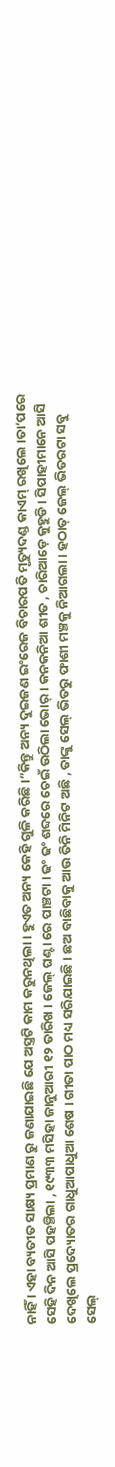ନାହିଁ । ଏହା ବ୍ୟତୀତ ସାକ୍ଷ୍ୟ ପ୍ରମାଣ ରୁ ଜଣାଯାଇଛି ଯେ ଅସ୍ତ୍ରଟି କାମ କରୁନଥିଲା । ହୁଏତ ଅନ୍ୟ କେହି ଗୁଳି କରିଛି ।”କିନ୍ତୁ ଅନ୍ୟ ଦୁଇଜଣ ଇଂରେଜ ବିଚାରପତି ମୃତ୍ୟୁଦଣ୍ଡ କାଏମ୍ ରଖିଲେ ।ତା’ପରେ ସେହି ଦିନ ଆସି ପହଞ୍ଚିଲା , ୧୯୩୩ ମସିହା ଜାନୁଆରୀ ୧୨ ତାରିଖ । ଜେଲ୍ ଘଣ୍ଟା ରେ ପାଞ୍ଚଟା । ଢଂ ଢଂ ଶବ୍ଦରେ ଚେଇଁ ଉଠିଲା ଭୋର୍ । କନକନିଆ ଶୀତ , ଚାରିଆଡ଼େ କୁହୁଡି । ସିପାହୀମାନେ ଆସି ଦେଖିଲେ ପ୍ରଦ୍ୟୋତର ଗାଧୁଆପାଧୁଆ ଶେଷ । ଗୀତା ପାଠ ମଧ୍ୟ ସରିଯାଇଛି । ଛଅ ବାଛିବାକୁ ଆଉ ତିନି ମିନିଟ ଅଛି , ତାଙ୍କୁ ସେଲ୍ ଭିତରୁ ଫାଶୀ ମଞ୍ଚକୁ ନିଆଗଲା । ହଠାତ୍ ଜେଲ୍ ଭିତରଟା ସବୁ ସେଲ୍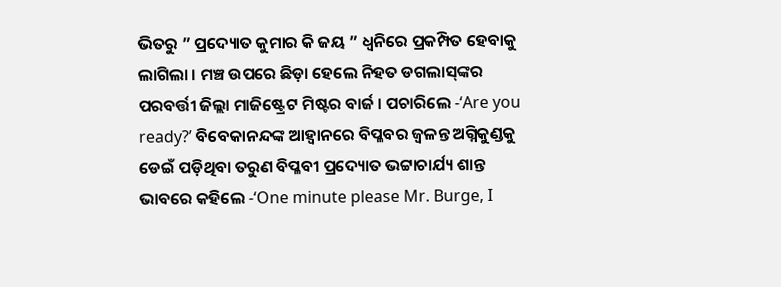ଭିତରୁ ” ପ୍ରଦ୍ୟୋତ କୁମାର କି ଜୟ ” ଧ୍ବନିରେ ପ୍ରକମ୍ପିତ ହେବାକୁ ଲାଗିଲା । ମଞ୍ଚ ଉପରେ ଛିଡ଼ା ହେଲେ ନିହତ ଡଗଲାସ୍‌ଙ୍କର ପରବର୍ତ୍ତୀ ଜିଲ୍ଲା ମାଜିଷ୍ଟ୍ରେଟ ମିଷ୍ଟର ବାର୍ଜ । ପଚାରିଲେ -‘Are you ready?’ ବିବେକାନନ୍ଦଙ୍କ ଆହ୍ବାନରେ ବିପ୍ଳବର ଜ୍ଵଳନ୍ତ ଅଗ୍ନିକୁଣ୍ଡକୁ ଡେଇଁ ପଡ଼ିଥିବା ତରୁଣ ବିପ୍ଳବୀ ପ୍ରଦ୍ୟୋତ ଭଟ୍ଟାଚାର୍ଯ୍ୟ ଶାନ୍ତ ଭାବରେ କହିଲେ -‘One minute please Mr. Burge, I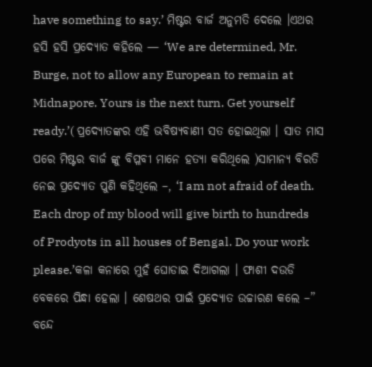have something to say.’ ମିଷ୍ଟର ବାର୍ଜ ଅନୁମତି ଦେଲେ ।ଏଥର ହସି ହସି ପ୍ରଦ୍ୟୋତ କହିଲେ — ‘We are determined, Mr. Burge, not to allow any European to remain at Midnapore. Yours is the next turn. Get yourself ready.’( ପ୍ରଦ୍ୟୋତଙ୍କର ଏହି ଭବିଷ୍ୟବାଣୀ ସତ ହୋଇଥିଲା । ସାତ ମାସ ପରେ ମିଷ୍ଟର ବାର୍ଜ ଙ୍କୁ ବିପ୍ଳବୀ ମାନେ ହତ୍ୟା କରିଥିଲେ )ସାମାନ୍ୟ ବିରତି ନେଇ ପ୍ରଦ୍ୟୋତ ପୁଣି କହିଥିଲେ –, ‘I am not afraid of death. Each drop of my blood will give birth to hundreds of Prodyots in all houses of Bengal. Do your work please.’କଳା କନାରେ ମୁହଁ ଘୋଡାଇ ଦିଆଗଲା । ଫାଶୀ ଦଉଡି ବେକରେ ପିନ୍ଧା ହେଲା । ଶେଷଥର ପାଇଁ ପ୍ରଦ୍ୟୋତ ଉଚ୍ଚାରଣ କଲେ –” ବନ୍ଦେ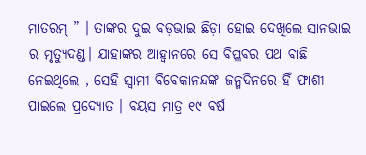ମାତରମ୍ ” । ତାଙ୍କର ଦୁଇ ବଡ଼ଭାଇ ଛିଡ଼ା ହୋଇ ଦେଖିଲେ ସାନଭାଇ ର ମୃତ୍ୟୁଦଣ୍ଡ। ଯାହାଙ୍କର ଆହ୍ଵାନରେ ସେ ବିପ୍ଳବର ପଥ ବାଛି ନେଇଥିଲେ , ସେହି ସ୍ବାମୀ ବିବେକାନନ୍ଦଙ୍କ ଜନ୍ମଦିନରେ ହିଁ ଫାଶୀ ପାଇଲେ ପ୍ରଦ୍ୟୋତ । ବୟସ ମାତ୍ର ୧୯ ବର୍ଷ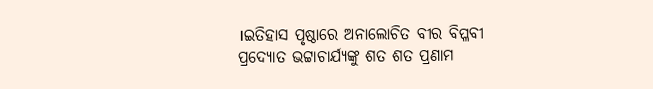।ଇତିହାସ ପୃଷ୍ଠାରେ ଅନାଲୋଚିତ ବୀର ବିପ୍ଳବୀ ପ୍ରଦ୍ୟୋତ ଭଟ୍ଟାଚାର୍ଯ୍ୟଙ୍କୁ ଶତ ଶତ ପ୍ରଣାମ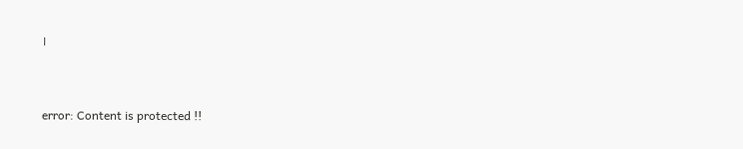।


error: Content is protected !!